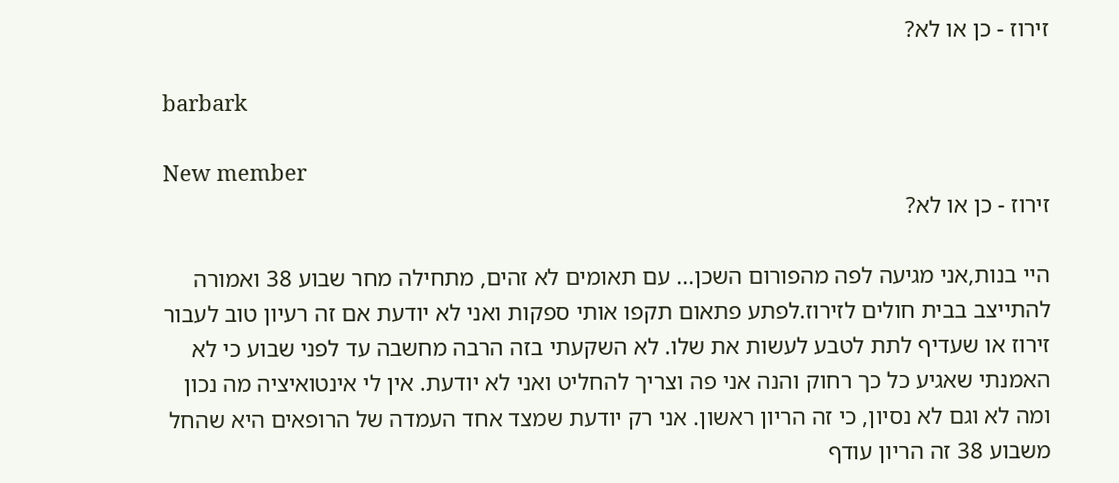זירוז - כן או לא?

barbark

New member
זירוז - כן או לא?

היי בנות,אני מגיעה לפה מהפורום השכן... עם תאומים לא זהים, מתחילה מחר שבוע 38 ואמורה להתייצב בבית חולים לזירוז.לפתע פתאום תקפו אותי ספקות ואני לא יודעת אם זה רעיון טוב לעבור זירוז או שעדיף לתת לטבע לעשות את שלו. לא השקעתי בזה הרבה מחשבה עד לפני שבוע כי לא האמנתי שאגיע כל כך רחוק והנה אני פה וצריך להחליט ואני לא יודעת. אין לי אינטואיציה מה נכון ומה לא וגם לא נסיון, כי זה הריון ראשון. אני רק יודעת שמצד אחד העמדה של הרופאים היא שהחל משבוע 38 זה הריון עודף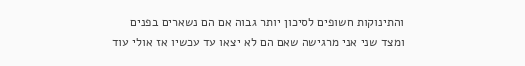והתינוקות חשופים לסיכון יותר גבוה אם הם נשארים בפנים ומצד שני אני מרגישה שאם הם לא יצאו עד עכשיו אז אולי עוד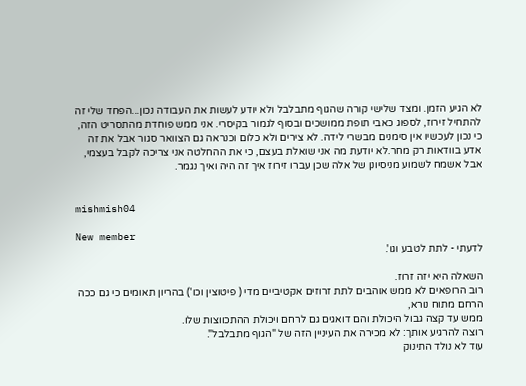לא הגיע הזמן. ומצד שלישי קורה שהגוף מתבלבל ולא יודע לעשות את העבודה נכון...הפחד שלי זה להתחיל זירוז, לספוג כאבי תופת ממושכים ובסוף לגמור בקיסרי. אני ממש פוחדת מהתסריט הזה, כי נכון לעכשיו אין סימנים מבשרי לידה. לא צירים ולא כלום וכנראה גם הצוואר סגור אבל את זה אדע בוודאות רק מחר.לא יודעת מה אני שואלת בעצם, כי את ההחלטה אני צריכה לקבל בעצמי, אבל אשמח לשמוע מניסיונן של אלה שכן עברו זירוז איך זה היה ואיך נגמר.


mishmish04

New member
לדעתי - לתת לטבע וגו'.

השאלה היא יזה זרוז.
רוב הרופאים לא ממש אוהבים לתת זרוזים אקטיביים מדי ( פיטוצין וכו') בהריון תאומים כי גם ככה הרחם מתוח נורא,
ממש עד קצה גבול היכולת והם דואגים גם לרחם ויכולת ההתכווצות שלו.
רוצה להרגיע אותך: לא מכירה את העיניין הזה של "הגוף מתבלבל".
עוד לא נולד התינוק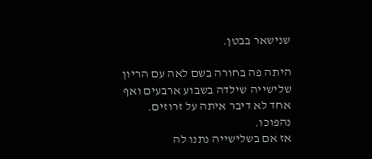שנישאר בבטן.

היתה פה בחורה בשם לאה עם הריון שלישייה שילדה בשבוע ארבעים ואף אחד לא דיבר איתה על זרוזים.
נהפוכו.
אז אם בשלישייה נתנו לה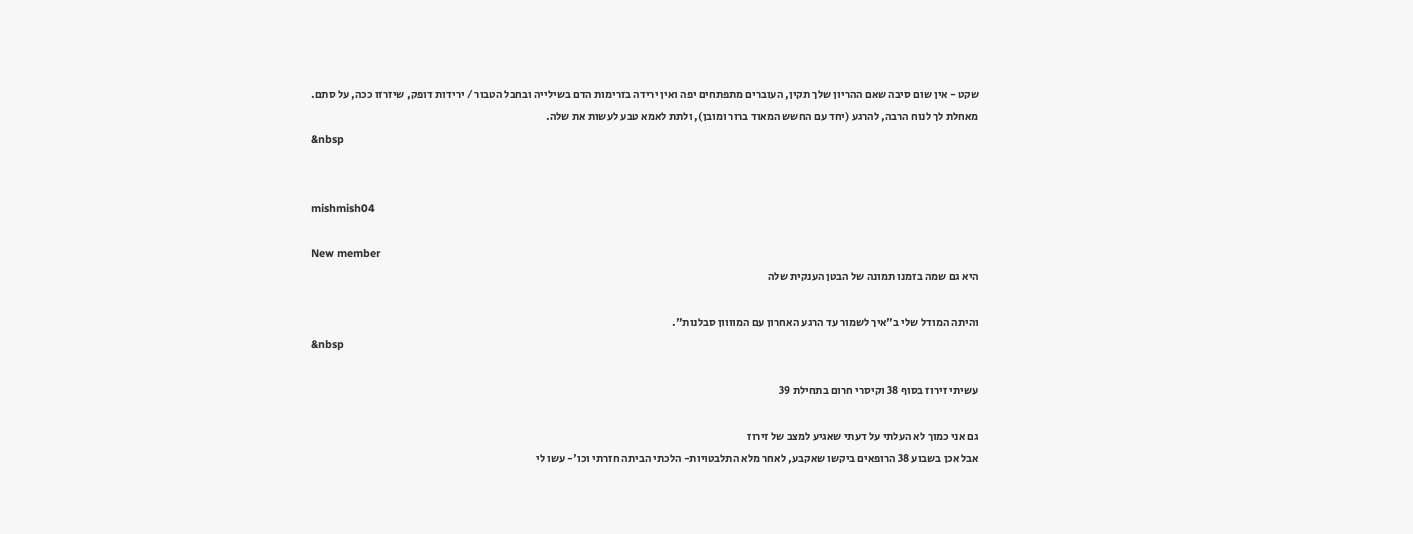שקט - אין שום סיבה שאם ההריון שלך תקין, העוברים מתפתחים יפה ואין ירידה בזרימות הדם בשילייה ובחבל הטבור / ירידות דופק, שיזרזו ככה, על סתם.
מאחלת לך לנוח הרבה, להרגע (יחד עם החשש המאוד ברור ומובן), ולתת לאמא טבע לעשות את שלה.
&nbsp


mishmish04

New member
היא גם שמה בזמנו תמונה של הבטן הענקית שלה

והיתה המודל שלי ב"איך לשמור עד הרגע האחרון עם המוווון סבלנות".
&nbsp

עשיתי זירוז בסוף 38 וקיסרי חרום בתחילת 39

גם אני כמוך לא העלתי על דעתי שאגיע למצב של זירוז
אבל אכן בשבוע 38 הרופאים ביקשו שאקבע, לאחר מלא התלבטויות- הלכתי הביתה חזרתי וכו'- עשו לי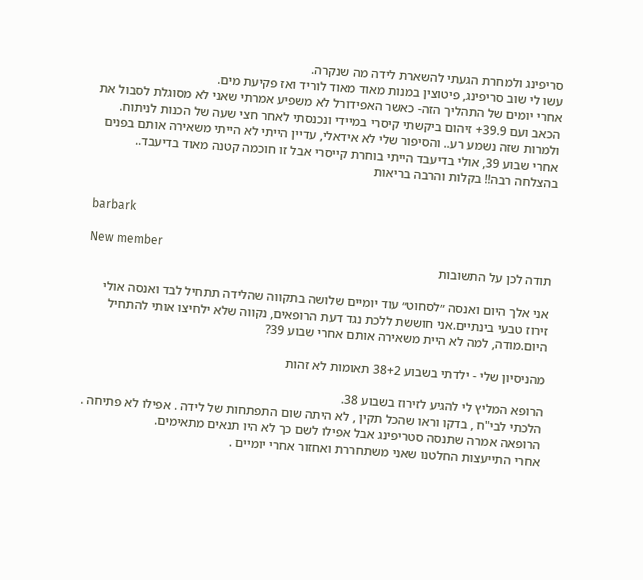סריפינג ולמחרת הגעתי להשארת לידה מה שנקרה.
עשו לי שוב סריפינג, פיטוצין במנות מאוד מאוד לוריד ואז פקיעת מים.
אחרי יומים של התהליך הזה- כאשר האפידורל לא משפיע אמרתי שאני לא מסוגלת לסבול את הכאב ועם 39.9+ זיהום ביקשתי קיסרי במיידי ונכנסתי לאחר חצי שעה של הכנות לניתוח.
ולמרות שזה נשמע רע.. והסיפור שלי לא אידאלי, עדיין הייתי לא הייתי משאירה אותם בפנים אחרי שבוע 39, אולי בדיעבד הייתי בוחרת קייסרי אבל זו חוכמה קטנה מאוד בדיעבד..
בהצלחה רבה!! בקלות והרבה בריאות


barbark

New member
תודה לכן על התשובות

אני אלך היום ואנסה ״לסחוט״ עוד יומיים שלושה בתקווה שהלידה תתחיל לבד ואנסה אולי זירוז טבעי בינתיים.אני חוששת ללכת נגד דעת הרופאים, נקווה שלא ילחיצו אותי להתחיל היום.מודה, למה לא היית משאירה אותם אחרי שבוע 39?

מהניסיון שלי - ילדתי בשבוע 38+2 תאומות לא זהות

הרופא המליץ לי להגיע לזירוז בשבוע 38.
הלכתי לבי"ח , בדקו וראו שהכל תקין , לא היתה שום התפתחות של לידה . אפילו לא פתיחה .
הרופאה אמרה שתנסה סטריפינג אבל אפילו לשם כך לא היו תנאים מתאימים.
אחרי התייעצות החלטנו שאני משתחררת ואחזור אחרי יומיים .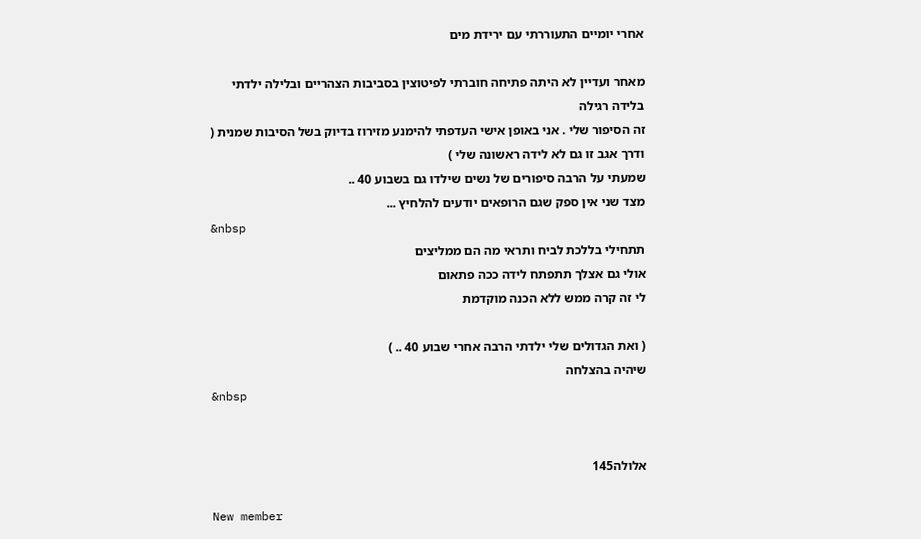אחרי יומיים התעוררתי עם ירידת מים

מאחר ועדיין לא היתה פתיחה חוברתי לפיטוצין בסביבות הצהריים ובלילה ילדתי בלידה רגילה
זה הסיפור שלי . אני באופן אישי העדפתי להימנע מזירוז בדיוק בשל הסיבות שמנית ( ודרך אגב זו גם לא לידה ראשונה שלי )
שמעתי על הרבה סיפורים של נשים שילדו גם בשבוע 40 ..
מצד שני אין ספק שגם הרופאים יודעים להלחיץ ...
&nbsp
תתחילי בללכת לביח ותראי מה הם ממליצים
אולי גם אצלך תתפתח לידה ככה פתאום
לי זה קרה ממש ללא הכנה מוקדמת

( ואת הגדולים שלי ילדתי הרבה אחרי שבוע 40 .. )
שיהיה בהצלחה
&nbsp


אלולה145

New member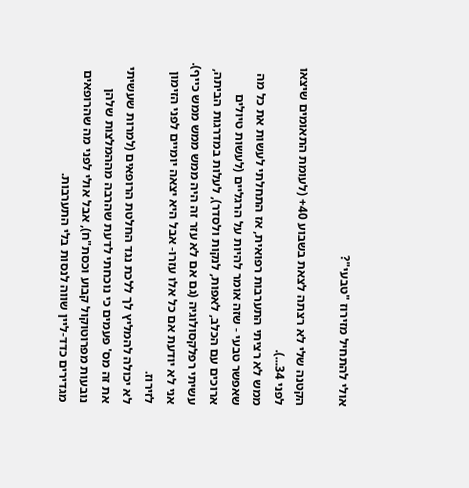אולי להתחיל מזירוז "טבעי"?

הקטנה שלי לא רצתה לצאת בשבוע 40+ (לעומת התאומים שיצאו לפני 34...).
ממש לא רציתי התערבות רפואית, אז התחלתי לעשות את כל מה שאפשר טבעי - שזה אומר להיות על הרגליים (לעשות טיולים ארוכים עם הכלב, לאפות, לנקות ולסדר), לעלות במדרגות הביתה, עשיתי רפלקסולוגיה (גם אם לא עזר זה היה ממש ממש ממש כייף).
אני לא יודעת אם כל אלו עזרו- אבל היא יצאה יומיים לפני הזימון לזירוז.
לא יכולה להמליץ לך ללכת נגד החלטת הרופאים (למרות שעשיתי את זה מס' פעמים כי נוכחתי לדעת שהרבה מההמלצות שלהן נובעות מפרוטוקול קבוע וכסת"ח), אבל אולי לפני מה שהרופאים מגדירים כדד-ליין שווה לנסות בלי התערבות.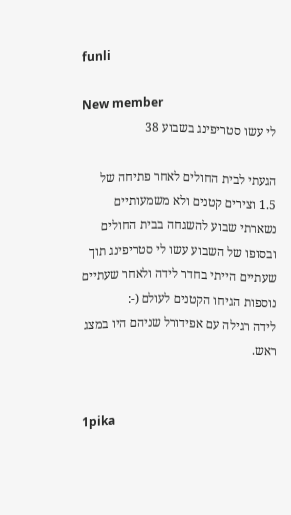funli

New member
לי עשו סטריפינג בשבוע 38

הגעתי לבית החולים לאחר פתיחה של 1.5 וצירים קטנים ולא משמעותיים נשארתי שבוע להשגחה בבית החולים ובסופו של השבוע עשו לי סטריפינג תוך שעתיים הייתי בחדר לידה ולאחר שעתיים נוספות הגיחו הקטנים לעולם (-:
לידה רגילה עם אפידורל שניהם היו במצג ראש.


1pika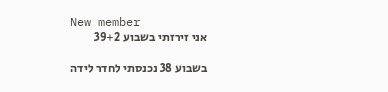New member
אני זירזתי בשבוע 39+2

בשבוע 38 נכנסתי לחדר לידה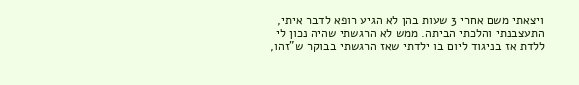ויצאתי משם אחרי 3 שעות בהן לא הגיע רופא לדבר איתי, התעצבנתי והלכתי הביתה. ממש לא הרגשתי שהיה נכון לי ללדת אז בניגוד ליום בו ילדתי שאז הרגשתי בבוקר ש"זהו,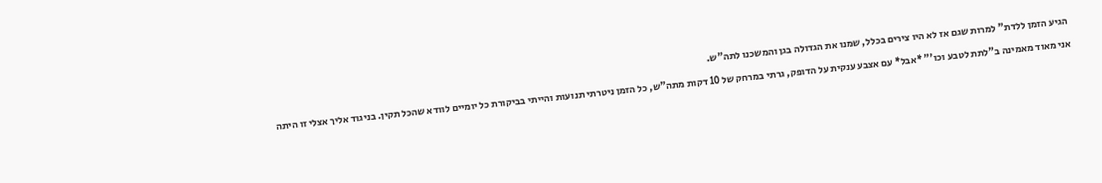הגיע הזמן ללדת" למרות שגם אז לא היו צירים בכלל, שמנו את הגדולה בגן והמשכנו לתה"ש.
אני מאוד מאמינה ב"לתת לטבע וכו'" *אבל* עם אצבע ענקית על הדופק, גרתי במרחק של 10 דקות מתה"ש, כל הזמן ניטרתי תנועות והייתי בביקורת כל יומיים לוודא שהכל תקין. בניגוד אליך אצלי זו היתה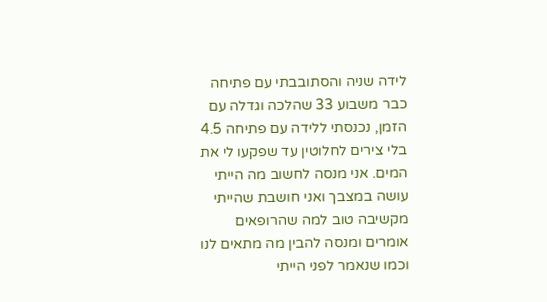לידה שניה והסתובבתי עם פתיחה כבר משבוע 33 שהלכה וגדלה עם הזמן, נכנסתי ללידה עם פתיחה 4.5 בלי צירים לחלוטין עד שפקעו לי את המים. אני מנסה לחשוב מה הייתי עושה במצבך ואני חושבת שהייתי מקשיבה טוב למה שהרופאים אומרים ומנסה להבין מה מתאים לנו וכמו שנאמר לפני הייתי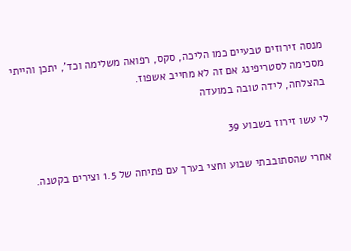מנסה זירוזים טבעיים כמו הליכה, סקס, רפואה משלימה וכד', יתכן והייתי מסכימה לסטריפינג אם זה לא מחייב אשפוז.
בהצלחה, לידה טובה במועדה

לי עשו זירוז בשבוע 39

אחרי שהסתובבתי שבוע וחצי בערך עם פתיחה של 1.5 וצירים בקטנה.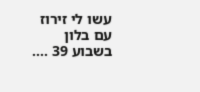עשו לי זירוז עם בלון בשבוע 39 ....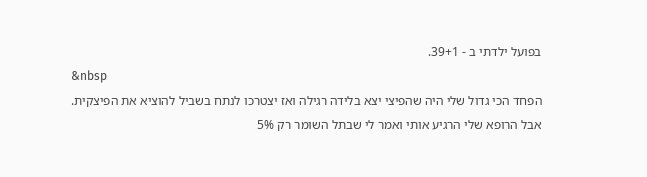בפועל ילדתי ב - 39+1.
&nbsp
הפחד הכי גדול שלי היה שהפיצי יצא בלידה רגילה ואז יצטרכו לנתח בשביל להוציא את הפיצקית.
אבל הרופא שלי הרגיע אותי ואמר לי שבתל השומר רק 5%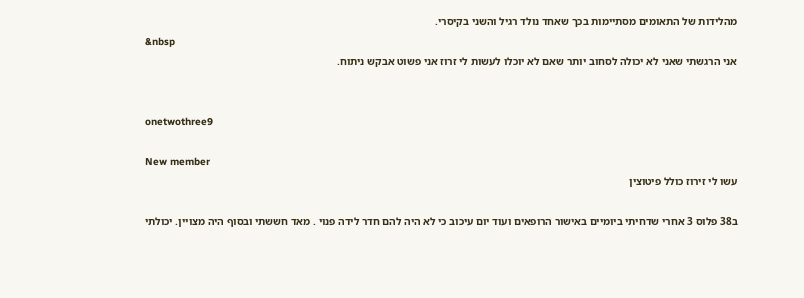מהלידות של התאומים מסתיימות בכך שאחד נולד רגיל והשני בקיסרי.
&nbsp
אני הרגשתי שאני לא יכולה לסחוב יותר שאם לא יוכלו לעשות לי זרוז אני פשוט אבקש ניתוח.


onetwothree9

New member
עשו לי זירוז כולל פיטוצין

ב38 פלוס 3 אחרי שדחיתי ביומיים באישור הרופאים ועוד יום עיכוב כי לא היה להם חדר לידה פנוי . מאד חששתי ובסוף היה מצויין. יכולתי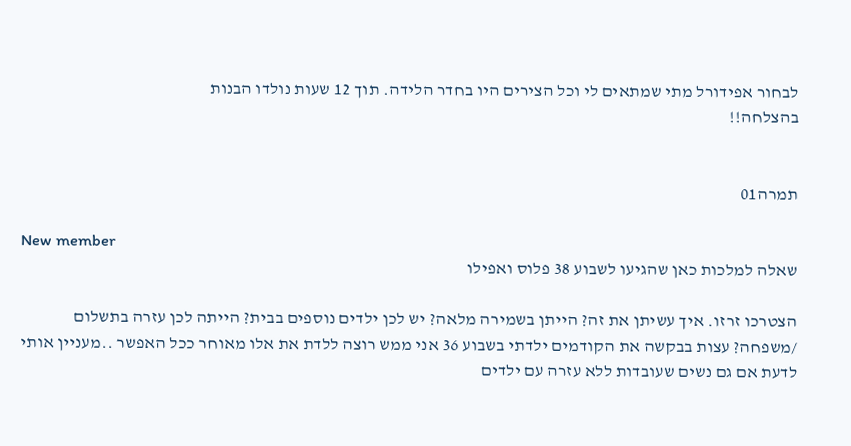לבחור אפידורל מתי שמתאים לי וכל הצירים היו בחדר הלידה. תוך 12 שעות נולדו הבנות
בהצלחה!!


תמרה01

New member
שאלה למלכות כאן שהגיעו לשבוע 38 פלוס ואפילו

הצטרכו זרזו. איך עשיתן את זה? הייתן בשמירה מלאה? יש לכן ילדים נוספים בבית? הייתה לכן עזרה בתשלום /משפחה? עצות בבקשה את הקודמים ילדתי בשבוע 36 אני ממש רוצה ללדת את אלו מאוחר ככל האפשר ..מעניין אותי לדעת אם גם נשים שעובדות ללא עזרה עם ילדים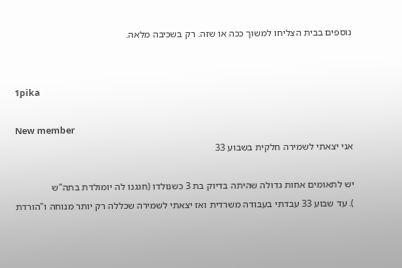נוספים בבית הצליחו למשוך ככה או שזה. רק בשכיבה מלאה.


1pika

New member
אני יצאתי לשמירה חלקית בשבוע 33

יש לתאומים אחות גדולה שהיתה בדיוק בת 3 כשנולדו (חגגנו לה יומולדת בתה"ש
). עד שבוע 33 עבדתי בעבודה משרדית ואז יצאתי לשמירה שכללה רק יותר מנוחה ו"הורדת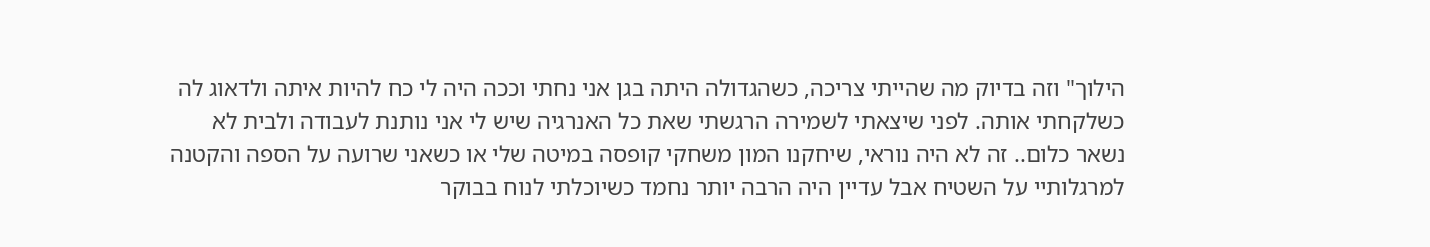הילוך" וזה בדיוק מה שהייתי צריכה, כשהגדולה היתה בגן אני נחתי וככה היה לי כח להיות איתה ולדאוג לה כשלקחתי אותה. לפני שיצאתי לשמירה הרגשתי שאת כל האנרגיה שיש לי אני נותנת לעבודה ולבית לא נשאר כלום.. זה לא היה נוראי, שיחקנו המון משחקי קופסה במיטה שלי או כשאני שרועה על הספה והקטנה למרגלותיי על השטיח אבל עדיין היה הרבה יותר נחמד כשיוכלתי לנוח בבוקר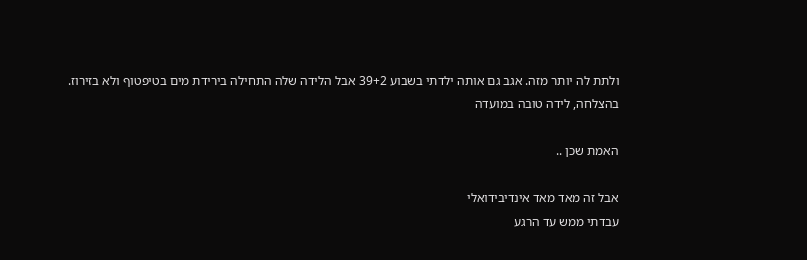ולתת לה יותר מזה. אגב גם אותה ילדתי בשבוע 39+2 אבל הלידה שלה התחילה בירידת מים בטיפטוף ולא בזירוז.
בהצלחה, לידה טובה במועדה

האמת שכן ..

אבל זה מאד מאד אינדיבידואלי
עבדתי ממש עד הרגע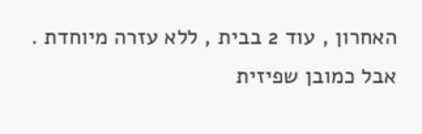האחרון , עוד 2 בבית , ללא עזרה מיוחדת .
אבל כמובן שפיזית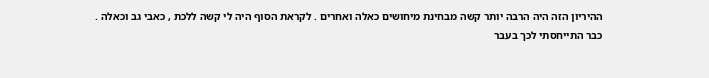ההיריון הזה היה הרבה יותר קשה מבחינת מיחושים כאלה ואחרים . לקראת הסוף היה לי קשה ללכת , כאבי גב וכאלה .
כבר התייחסתי לכך בעבר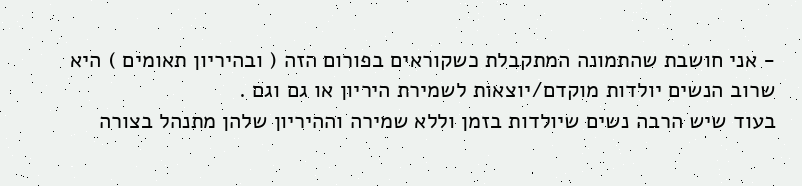- אני חושבת שהתמונה המתקבלת כשקוראים בפורום הזה ( ובהיריון תאומים ) היא שרוב הנשים יולדות מוקדם/יוצאות לשמירת היריון או גם וגם .
בעוד שיש הרבה נשים שיולדות בזמן וללא שמירה וההיריון שלהן מתנהל בצורה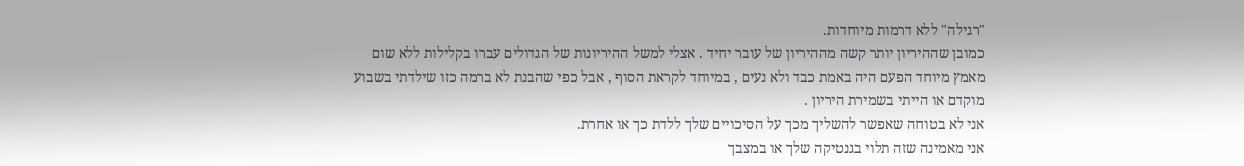"רגילה" ללא דרמות מיוחדות.
כמובן שההיריון יותר קשה מההיריון של עובר יחיד . אצלי למשל ההיריונות של הגדולים עברו בקלילות ללא שום מאמץ מיוחד הפעם היה באמת כבד ולא נעים , במיוחד לקראת הסוף , אבל כפי שהבנת לא ברמה כזו שילדתי בשבוע מוקדם או הייתי בשמירת היריון .
אני לא בטוחה שאפשר להשליך מכך על הסיכויים שלך ללדת כך או אחרת.
אני מאמינה שזה תלוי בגנטיקה שלך או במצבך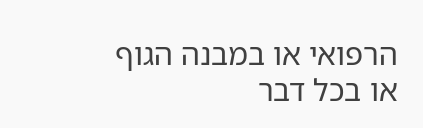הרפואי או במבנה הגוף או בכל דבר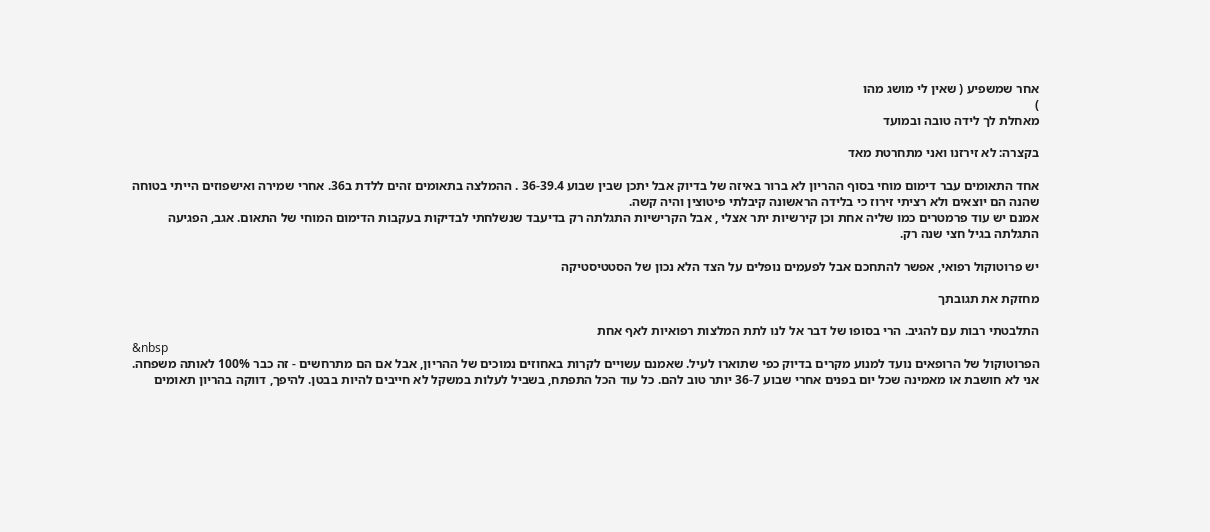אחר שמשפיע ( שאין לי מושג מהו
)
מאחלת לך לידה טובה ובמועד

בקצרה: לא זירזנו ואני מתחרטת מאד

אחד התאומים עבר דימום מוחי בסוף ההריון לא ברור באיזה של בדיוק אבל יתכן שבין שבוע 36-39.4 . ההמלצה בתאומים זהים ללדת ב36. אחרי שמירה ואישפוזים הייתי בטוחה שהנה הם יוצאים ולא רציתי זירוז כי בלידה הראשונה קיבלתי פיטוצין והיה קשה.
אמנם יש עוד פרמטרים כמו שליה אחת וכן קירשיות יתר אצלי , אבל הקרישיות התגלתה רק בדיעבד שנשלחתי לבדיקות בעקבות הדימום המוחי של התאום. אגב, הפגיעה התגלתה בגיל חצי שנה רק.

יש פרוטוקול רפואי, אפשר להתחכם אבל לפעמים נופלים על הצד הלא נכון של הסטטיסטיקה

מחזקת את תגובתך

התלבטתי רבות עם להגיב. הרי בסופו של דבר אל לנו לתת המלצות רפואיות לאף אחת
&nbsp
הפרוטוקול של הרופאים נועד למנוע מקרים בדיוק כפי שתוארו לעיל. שאמנם עשויים לקרות באחוזים נמוכים של ההריון, אבל אם הם מתרחשים - זה כבר 100% לאותה משפחה.
אני לא חושבת או מאמינה שכל יום בפנים אחרי שבוע 36-7 יותר טוב להם. כל עוד הכל התפתח, בשביל לעלות במשקל לא חייבים להיות בבטן. להיפך, דווקה בהריון תאומים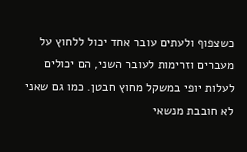כשצפוף ולעתים עובר אחד יכול ללחוץ על מעברים וזרימות לעובר השני, הם יכולים לעלות יופי במשקל מחוץ חבטן. כמו גם שאני לא חובבת מנשאי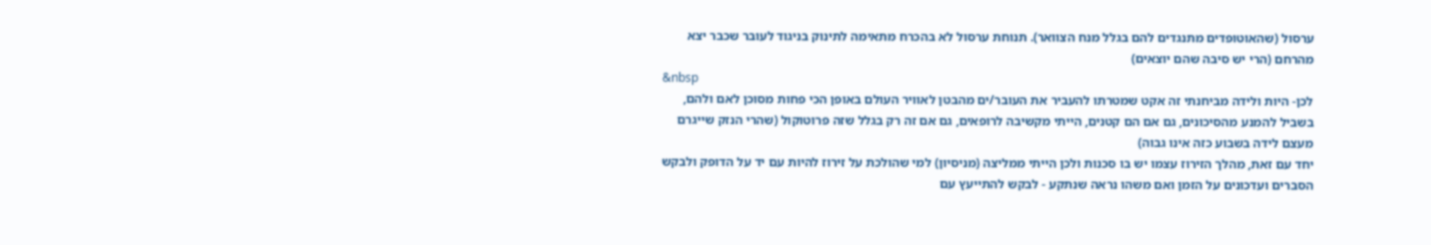ערסול (שהאוטופדים מתנגדים להם בגלל מנח הצוואר). תנוחת ערסול לא בהכרח מתאימה לתינוק בניגוד לעובר שכבר יצא מהרחם (הרי יש סיבה שהם יוצאים)
&nbsp
לכן- היות ולידה מביחנתי זה אקט שמטרתו להעביר את העובר/ים מהבטן לאוויר העולם באופן הכי פחות מסוכן לאם ולהם, בשביל להמנע מהסיכונים, גם אם הם קטנים, הייתי מקשיבה לרופאים, גם אם זה רק בגלל שזה פרוטוקול (שהרי הנזק שייגרם מעצם לידה בשבוע כזה אינו גבוה)
יחד עם זאת, מהלך הזירוז עצמו יש בו סכנות ולכן הייתי ממליצה (מניסיון) למי שהולכת על זירוז להיות עם יד על הדופק ולבקש הסברים ועדכונים על הזמן ואם משהו נראה שנתקע - לבקש להתייעץ עם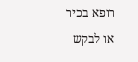רופא בכיר או לבקש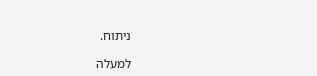ניתוח.

למעלה